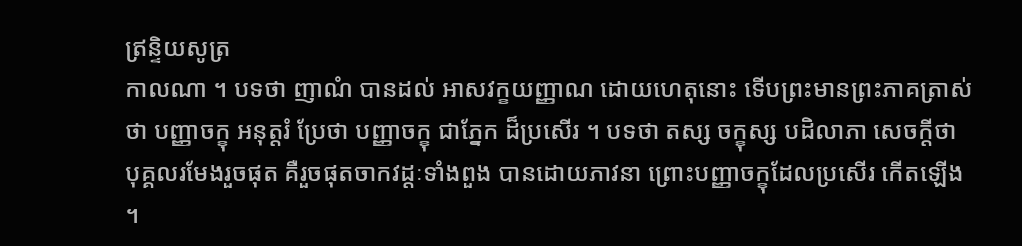ឥ្រន្ទិយសូត្រ
កាលណា ។ បទថា ញាណំ បានដល់ អាសវក្ខយញ្ញាណ ដោយហេតុនោះ ទើបព្រះមានព្រះភាគត្រាស់ថា បញ្ញាចក្ខុ អនុត្តរំ ប្រែថា បញ្ញាចក្ខុ ជាភ្នែក ដ៏ប្រសើរ ។ បទថា តស្ស ចក្ខុស្ស បដិលាភា សេចក្តីថា បុគ្គលរមែងរួចផុត គឺរួចផុតចាកវដ្តៈទាំងពួង បានដោយភាវនា ព្រោះបញ្ញាចក្ខុដែលប្រសើរ កើតឡើង ។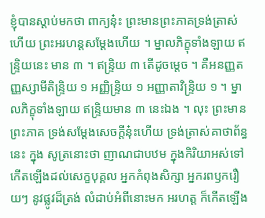ខ្ញុំបានស្តាប់មកថា ពាក្យនុ៎ះ ព្រះមានព្រះភាគទ្រង់ត្រាស់ហើយ ព្រះអរហន្តសម្តែងហើយ ។ ម្នាលភិក្ខុទាំងឡាយ ឥន្ទ្រិយនេះ មាន ៣ ។ ឥន្ទ្រិយ ៣ តើដូចម្តេច ។ គឺអនញ្ញតញ្ញស្សាមីតិន្ទ្រិយ ១ អញ្ញិន្ទ្រិយ ១ អញ្ញាតាវិន្ទ្រិយ ១ ។ ម្នាលភិក្ខុទាំងឡាយ ឥន្ទ្រិយមាន ៣ នេះឯង ។ លុះ ព្រះមានព្រះភាគ ទ្រង់សម្តែងសេចក្តីនុ៎ះហើយ ទ្រង់ត្រាស់គាថាព័ន្ធនេះ ក្នុង សូត្រនោះថា ញាណជាបឋម ក្នុងកិរិយាអស់ទៅ កើតឡើងដល់សេក្ខបុគ្គល អ្នកកំពុងសិក្សា អ្នករពឫករឿយៗ នូវផ្លូវដ៏ត្រង់ លំដាប់អំពីនោះមក អរហត្ត ក៏កើតឡើង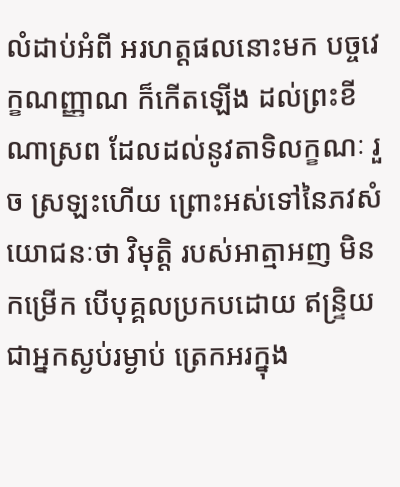លំដាប់អំពី អរហត្តផលនោះមក បច្ចវេក្ខណញ្ញាណ ក៏កើតឡើង ដល់ព្រះខីណាស្រព ដែលដល់នូវតាទិលក្ខណៈ រួច ស្រឡះហើយ ព្រោះអស់ទៅនៃភវសំយោជនៈថា វិមុត្តិ របស់អាត្មាអញ មិនកម្រើក បើបុគ្គលប្រកបដោយ ឥន្ទ្រិយ ជាអ្នកស្ងប់រម្ងាប់ ត្រេកអរក្នុង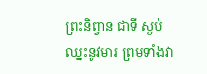ព្រះនិព្វាន ជាទី ស្ងប់ ឈ្នះនូវមារ ព្រមទាំងវា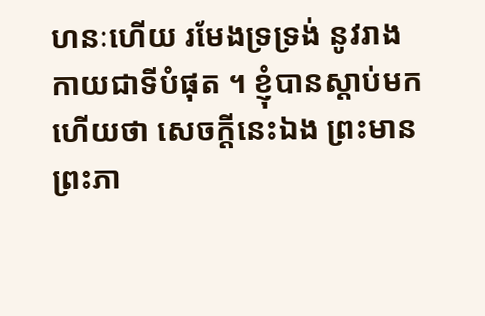ហនៈហើយ រមែងទ្រទ្រង់ នូវរាងកាយជាទីបំផុត ។ ខ្ញុំបានស្តាប់មកហើយថា សេចក្តីនេះឯង ព្រះមានព្រះភា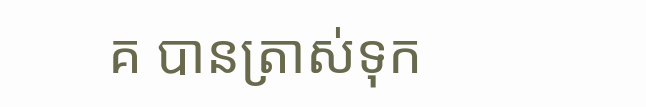គ បានត្រាស់ទុក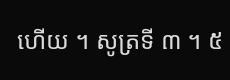ហើយ ។ សូត្រទី ៣ ។ ៥